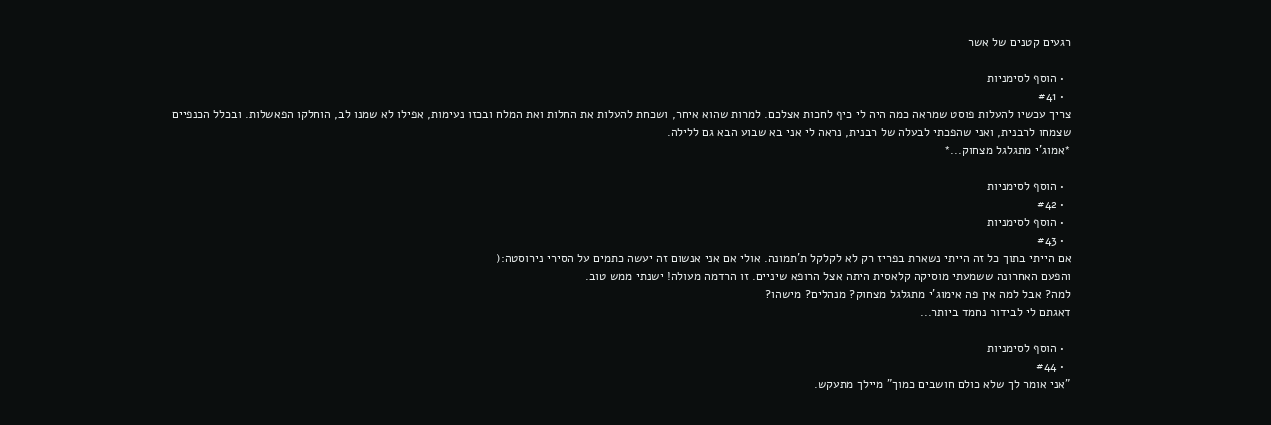רגעים קטנים של אשר

  • הוסף לסימניות
  • #41
צריך עכשיו להעלות פוסט שמראה כמה היה לי כיף לחכות אצלכם. למרות שהוא איחר, ושכחת להעלות את החלות ואת המלח ובכזו נעימות, אפילו לא שמנו לב, הוחלקו הפאשלות. ובכלל הכנפיים שצמחו לרבנית, ואני שהפכתי לבעלה של רבנית, נראה לי אני בא שבוע הבא גם ללילה.
*אמוג'י מתגלגל מצחוק...*

  • הוסף לסימניות
  • #42
  • הוסף לסימניות
  • #43
אם הייתי בתוך כל זה הייתי נשארת בפריז רק לא לקלקל ת'תמונה. אולי אם אני אנשום זה יעשה כתמים על הסירי נירוסטה:(
והפעם האחרונה ששמעתי מוסיקה קלאסית היתה אצל הרופא שיניים. זו הרדמה מעולה! ישנתי ממש טוב.
למה? אבל למה אין פה אימוג'י מתגלגל מצחוק? מנהלים? מישהו?
דאגתם לי לבידור נחמד ביותר...

  • הוסף לסימניות
  • #44
"אני אומר לך שלא כולם חושבים כמוך" מיילך מתעקש.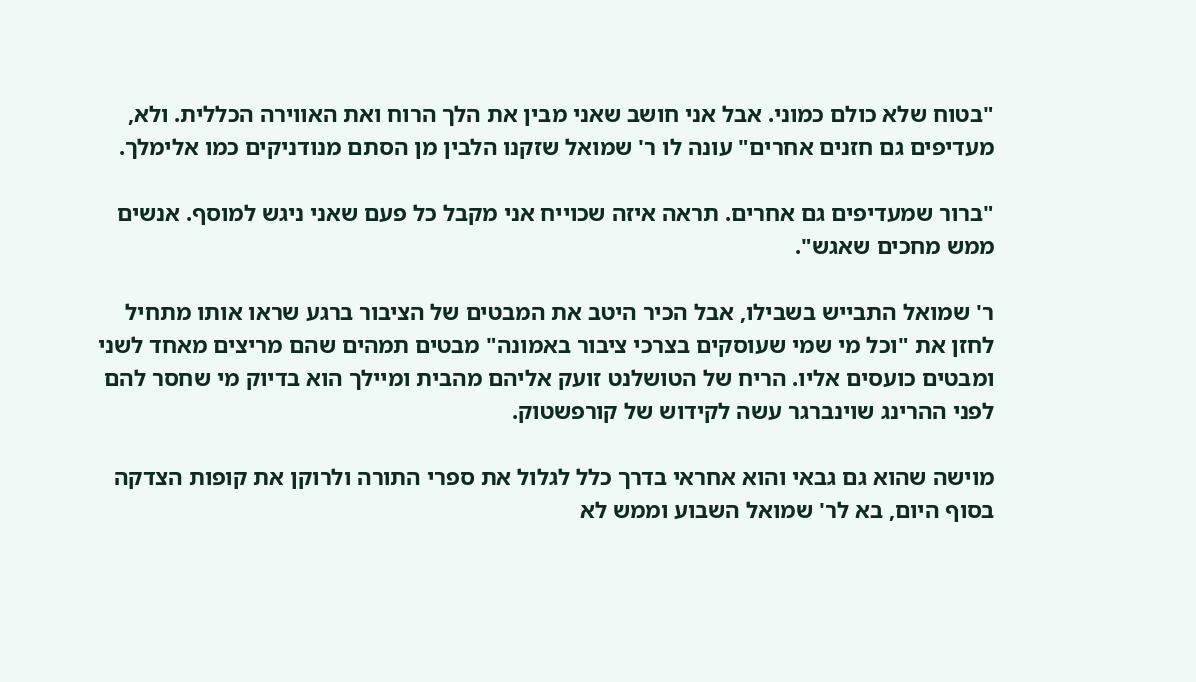"בטוח שלא כולם כמוני. אבל אני חושב שאני מבין את הלך הרוח ואת האווירה הכללית. ולא, מעדיפים גם חזנים אחרים" עונה לו ר' שמואל שזקנו הלבין מן הסתם מנודניקים כמו אלימלך.

"ברור שמעדיפים גם אחרים. תראה איזה שכוייח אני מקבל כל פעם שאני ניגש למוסף. אנשים ממש מחכים שאגש".

ר' שמואל התבייש בשבילו, אבל הכיר היטב את המבטים של הציבור ברגע שראו אותו מתחיל לחזן את "וכל מי שמי שעוסקים בצרכי ציבור באמונה" מבטים תמהים שהם מריצים מאחד לשני ומבטים כועסים אליו. הריח של הטושלנט זועק אליהם מהבית ומיילך הוא בדיוק מי שחסר להם לפני ההרינג שוינברגר עשה לקידוש של קורפשטוק.

מוישה שהוא גם גבאי והוא אחראי בדרך כלל לגלול את ספרי התורה ולרוקן את קופות הצדקה בסוף היום, בא לר' שמואל השבוע וממש לא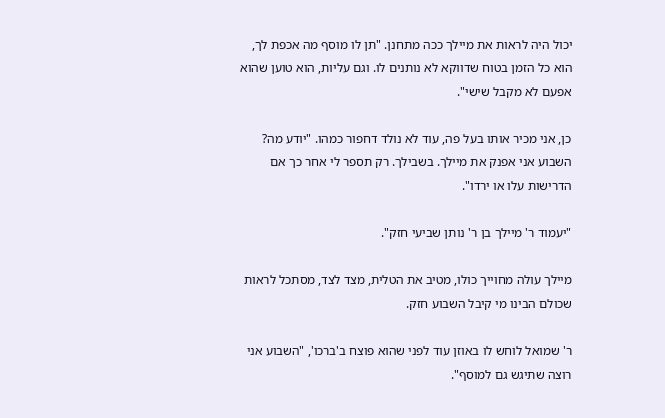יכול היה לראות את מיילך ככה מתחנן. "תן לו מוסף מה אכפת לך, הוא כל הזמן בטוח שדווקא לא נותנים לו. וגם עליות, הוא טוען שהוא אפעם לא מקבל שישי".

כן, אני מכיר אותו בעל פה, עוד לא נולד דחפור כמהו. "יודע מה? השבוע אני אפנק את מיילך. בשבילך. רק תספר לי אחר כך אם הדרישות עלו או ירדו".

"יעמוד ר' מיילך בן ר' נותן שביעי חזק".

מיילך עולה מחוייך כולו, מטיב את הטלית, מצד לצד, מסתכל לראות שכולם הבינו מי קיבל השבוע חזק.

ר' שמואל לוחש לו באוזן עוד לפני שהוא פוצח ב'ברכו', "השבוע אני רוצה שתיגש גם למוסף".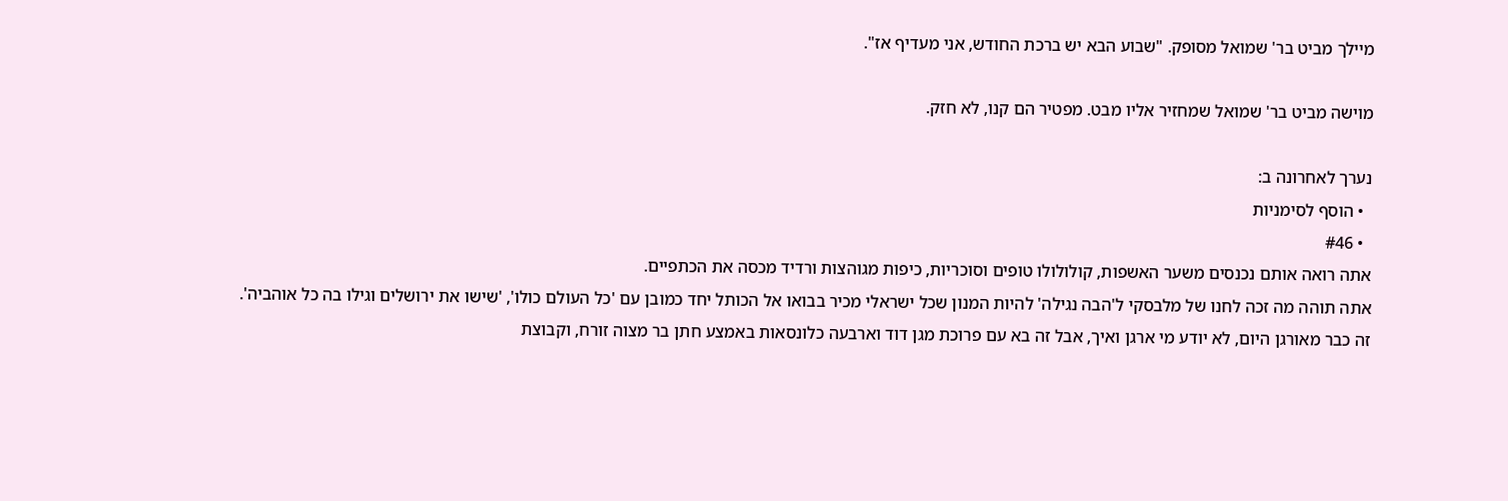מיילך מביט בר' שמואל מסופק. "שבוע הבא יש ברכת החודש, אני מעדיף אז".

מוישה מביט בר' שמואל שמחזיר אליו מבט. מפטיר הם קנו, לא חזק.

נערך לאחרונה ב:
  • הוסף לסימניות
  • #46
אתה רואה אותם נכנסים משער האשפות, קולולולו טופים וסוכריות, כיפות מגוהצות ורדיד מכסה את הכתפיים.
אתה תוהה מה זכה לחנו של מלבסקי ל'הבה נגילה' להיות המנון שכל ישראלי מכיר בבואו אל הכותל יחד כמובן עם 'כל העולם כולו', 'שישו את ירושלים וגילו בה כל אוהביה'.
זה כבר מאורגן היום, לא יודע מי ארגן ואיך, אבל זה בא עם פרוכת מגן דוד וארבעה כלונסאות באמצע חתן בר מצוה זורח, וקבוצת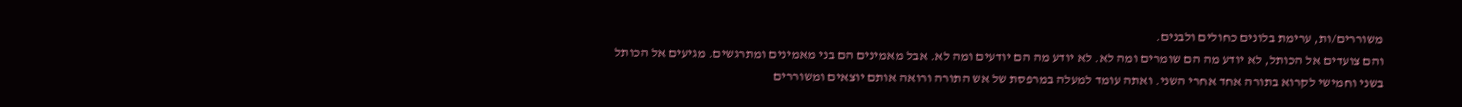משוררים/ות, ערימת בלונים כחולים ולבנים.
והם צועדים אל הכותל, לא יודע מה הם שומרים ומה לא. לא יודע מה הם יודעים ומה לא. אבל מאמינים הם בני מאמינים ומתרגשים. מגיעים אל הכותל בשני וחמישי לקרוא בתורה אחד אחרי השני. ואתה עומד למעלה במרפסת של אש התורה ורואה אותם יוצאים ומשוררים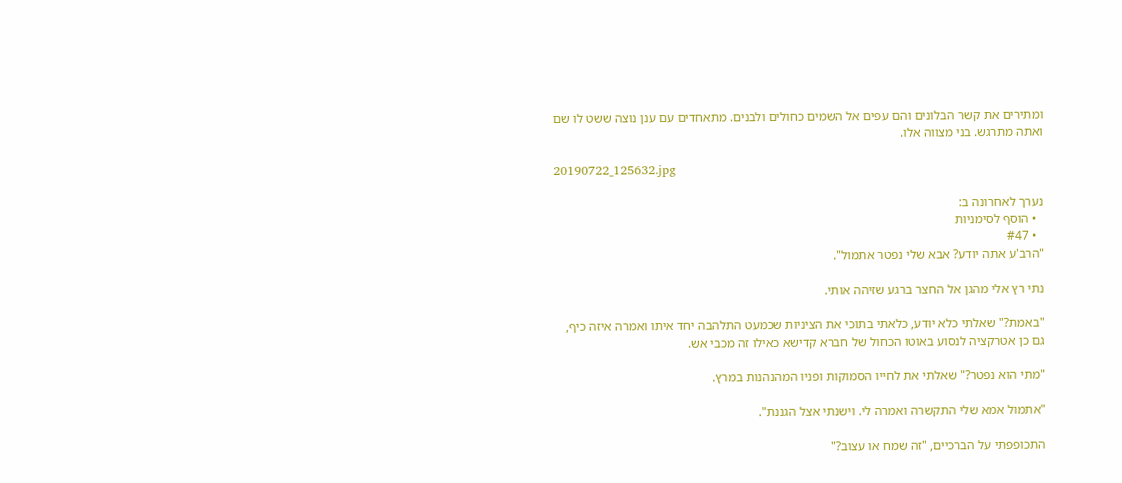ומתירים את קשר הבלונים והם עפים אל השמים כחולים ולבנים. מתאחדים עם ענן נוצה ששט לו שם ואתה מתרגש. בני מצווה אלו.

20190722_125632.jpg

נערך לאחרונה ב:
  • הוסף לסימניות
  • #47
"הרב'ע אתה יודע? אבא שלי נפטר אתמול".

נתי רץ אלי מהגן אל החצר ברגע שזיהה אותי.

"באמת?" שאלתי כלא יודע, כלאתי בתוכי את הציניות שכמעט התלהבה יחד איתו ואמרה איזה כיף,
גם כן אטרקציה לנסוע באוטו הכחול של חברא קדישא כאילו זה מכבי אש.

"מתי הוא נפטר?" שאלתי את לחייו הסמוקות ופניו המהנהנות במרץ.

"אתמול אמא שלי התקשרה ואמרה לי. וישנתי אצל הגננת".

התכופפתי על הברכיים, "זה שמח או עצוב?"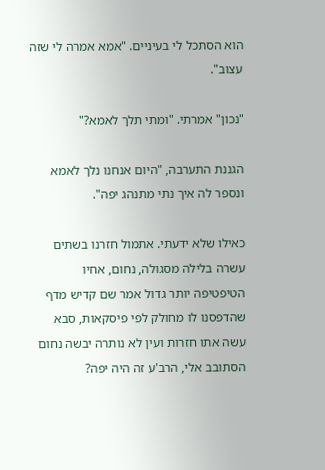הוא הסתכל לי בעיניים. "אמא אמרה לי שזה עצוב".

"נכון" אמרתי. "ומתי תלך לאמא?"

הגננת התערבה, "היום אנחנו נלך לאמא ונספר לה איך נתי מתנהג יפה".

כאילו שלא ידעתי. אתמול חזרנו בשתים עשרה בלילה מסגולה, נחום, אחיו הטיפטיפה יותר גדול אמר שם קדיש מדף שהדפסנו לו מחולק לפי פיסקאות, סבא עשה אתו חזרות ועין לא נותרה יבשה נחום הסתובב אלי, הרב'ע זה היה יפה?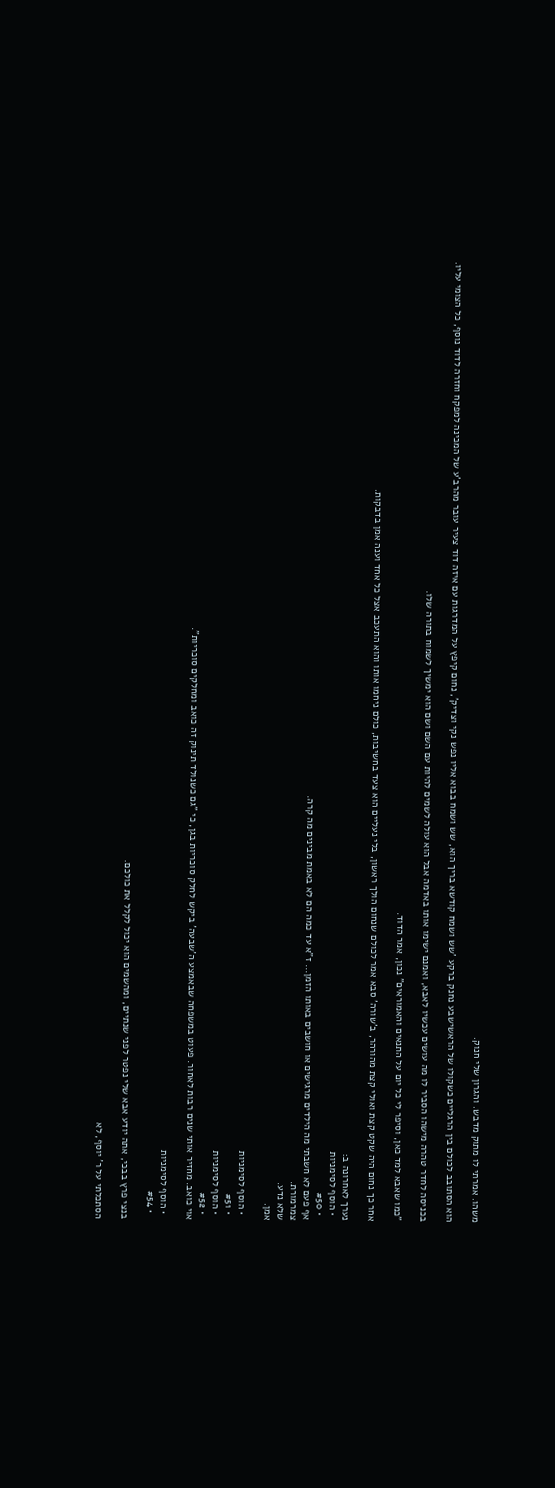משהו. אמרתי לו מתוק מדבש. והגרון שלי חנוק.

הוא הסתובב לכולם בין הרגליים כשקולו של הראשישבע נחנק ברקע 'שש ושמח קודשא בריך הוא, שש ושמח בבוא אליו נפש נקי וצדיק', נחום קיפץ על המדרגות עם איזה דוד צעיר עובר מהרב'ע של המכינה למפקח וחזרה לדוד נוסף, כל הצומי עליו.

בכניסה לחדר טהרה מישהו הסביר לו מה עושים עכשיו לאבא, ואמנם ישימו אותו באדמה אבל הוא עולה לשמים להיות עם השם ושם הוא ימשיך לשמוח בתורה שלו.

"כמו שאבא למד כאן, וסיפר לי כל יום על התנאים והאמוראים" נכון, אמר הדוד.

אחר כך נחום היה שקט קצת ואולי קצת מהורהר, ב'שורה' סבא אמר לכולם שנחום הולך ראשון, בלי נעליים הוא צעד בחשיבות, כולם ניחמו אותו והוא התעכב אצל כל אחד וענה אמן בדבקות.

נערך לאחרונה ב:
  • הוסף לסימניות
  • #50
אף פעם לא חשבתי מה הילדים מרגישים או חושבים באותו הזמן... ז"א עד כמה הם לא באמת מבינים מה קרה.
צמרמורת.
שלא נדע.
אמן.

  • הוסף לסימניות
  • #51
  • הוסף לסימניות
  • #52
אוי כואב. מחזיר אותי שנים רבות לאחור. פעוט במשפחה שבאמצע ה'שבעה' ביקש לחלק סוכריות בגן, כי "גם כשנולד תינוק זה כואב ומחלקים סוכריות".

  • הוסף לסימניות
  • #54

בנצי פרץ בבכי, אתה יודע אבא שלי נפטר לפני שנתיים, ומהשמים הוא יכול לקלל את כולכם.

הסתכלתי על ר' יוסף, לא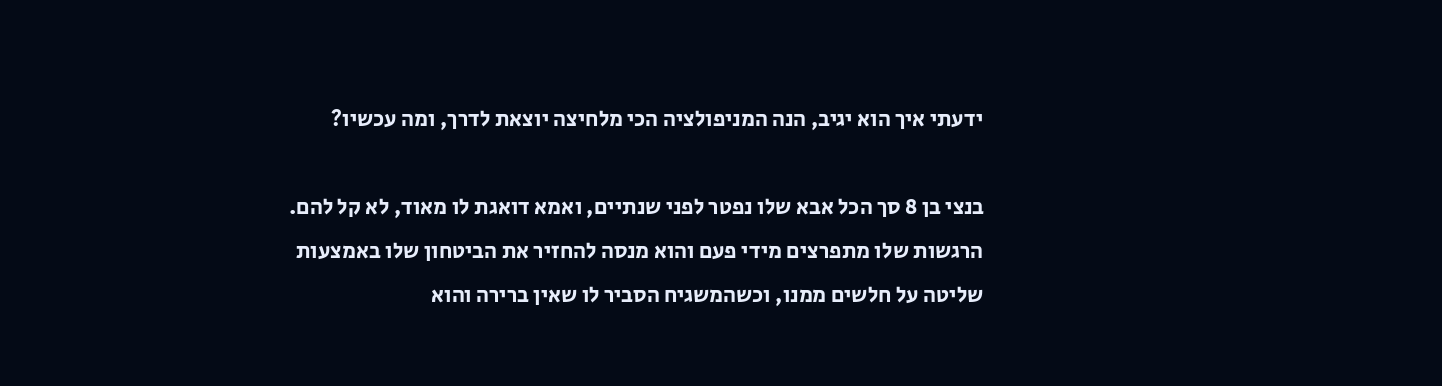ידעתי איך הוא יגיב, הנה המניפולציה הכי מלחיצה יוצאת לדרך, ומה עכשיו?

בנצי בן 8 סך הכל אבא שלו נפטר לפני שנתיים, ואמא דואגת לו מאוד, לא קל להם. הרגשות שלו מתפרצים מידי פעם והוא מנסה להחזיר את הביטחון שלו באמצעות שליטה על חלשים ממנו, וכשהמשגיח הסביר לו שאין ברירה והוא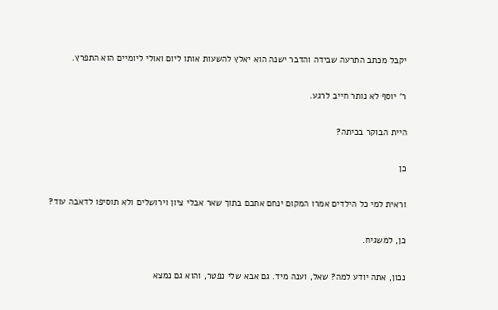יקבל מכתב התרעה שבידה והדבר ישנה הוא יאלץ להשעות אותו ליום ואולי ליומיים הוא התפרץ.

ר' יוסף לא נותר חייב לרגע.

היית הבוקר בכיתה?

כן

וראית למי כל הילדים אמרו המקום ינחם אתכם בתוך שאר אבלי ציון וירושלים ולא תוסיפו לדאבה עוד?

כן, למשגיח.

נכון, אתה יודע למה? שאל, וענה מיד. גם אבא שלי נפטר, והוא גם נמצא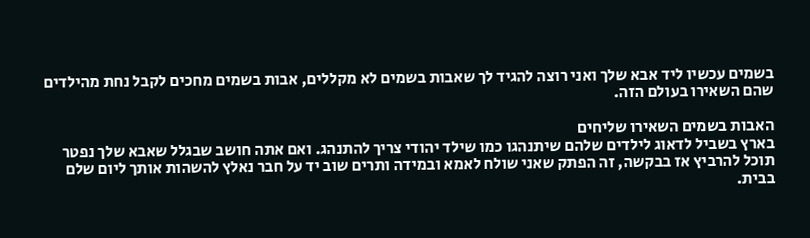בשמים עכשיו ליד אבא שלך ואני רוצה להגיד לך שאבות בשמים לא מקללים, אבות בשמים מחכים לקבל נחת מהילדים שהם השאירו בעולם הזה.

האבות בשמים השאירו שליחים
בארץ בשביל לדאוג לילדים שלהם שיתנהגו כמו שילד יהודי צריך להתנהג. ואם אתה חושב שבגלל שאבא שלך נפטר תוכל להרביץ אז בבקשה, זה הפתק שאני שולח לאמא ובמידה ותרים שוב יד על חבר נאלץ להשהות אותך ליום שלם בבית.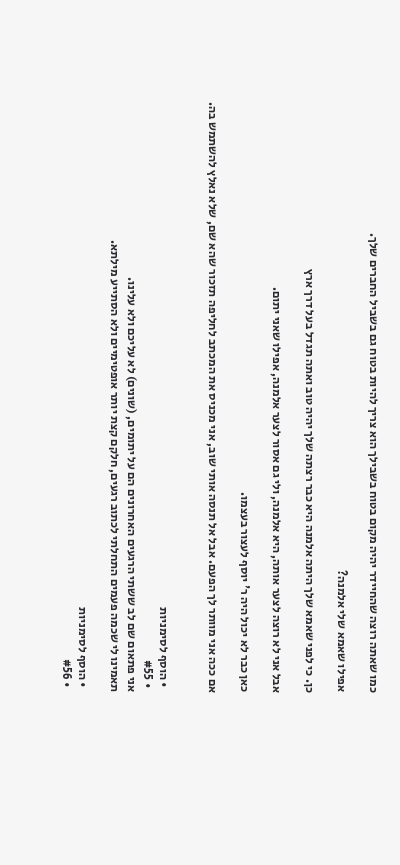כמו שאתה רוצה שהחיידר יהיה מקום בטוח בשבילך הוא צריך להיות בטוח גם בשביל החברים שלך.

אפילו שאמא שלי אלמנה?

כן. כי לפני שאמא שלך היתה אלמנה היא כבר רצתה שלך יהיה טוב ואתה תגדל בעל דרך ארץ

אבל אני לא רוצה לצער אותה, היא אלמנה, ולי גם אסור לצער אלמנה, אפילו שאני יתום.

כאן כבר לא יכול היה ר' יוסף לעצור בעצמו.

אם ככה אני מוותר לך הפעם. אבל אל תנסה אותי שוב, אני מכניס את המכתב לחליפה תזכור שהא שם, שלא נאלץ להשתמש בה.


  • הוסף לסימניות
  • #55
אני פתאום שם לב ששתי הרגעים האחרונים הם על יתומים, (שונים) לא עליכם ולא עלינו.
תאמינו לי שכמה פעמים התחלתי לכתוב רגעים, חלקם קצת יותר אופטימיים ולא הסתייע מילתא.

  • הוסף לסימניות
  • #56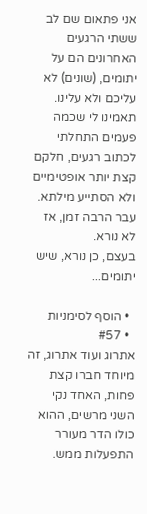אני פתאום שם לב ששתי הרגעים האחרונים הם על יתומים, (שונים) לא עליכם ולא עלינו.
תאמינו לי שכמה פעמים התחלתי לכתוב רגעים, חלקם קצת יותר אופטימיים ולא הסתייע מילתא.
עבר הרבה זמן, אז לא נורא.
בעצם, כן נורא, שיש יתומים...

  • הוסף לסימניות
  • #57
אתרוג ועוד אתרוג, זה מיוחד חברו קצת פחות, האחד נקי השני מרשים, ההוא כולו הדר מעורר התפעלות ממש.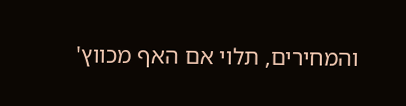והמחירים, תלוי אם האף מכווץ'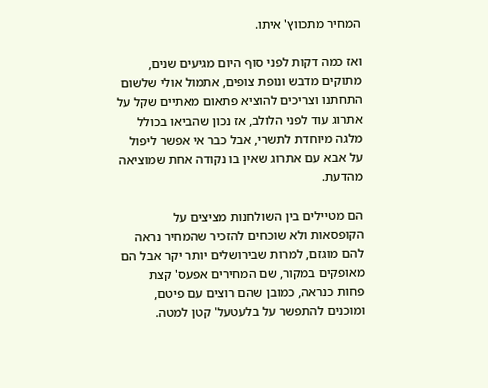המחיר מתכווץ' איתו.

ואז כמה דקות לפני סוף היום מגיעים שנים, מתוקים מדבש ונופת צופים, אתמול אולי שלשום התחתנו וצריכים להוציא פתאום מאתיים שקל על אתרוג עוד לפני הלולב, אז נכון שהביאו בכולל מלגה מיוחדת לתשרי, אבל כבר אי אפשר ליפול על אבא עם אתרוג שאין בו נקודה אחת שמוציאה מהדעת.

הם מטיילים בין השולחנות מציצים על הקופסאות ולא שוכחים להזכיר שהמחיר נראה להם מוגזם, למרות שבירושלים יותר יקר אבל הם מאופקים במקור, שם המחירים אפעס' קצת פחות כנראה, כמובן שהם רוצים עם פיטם, ומוכנים להתפשר על בלעטעל' קטן למטה.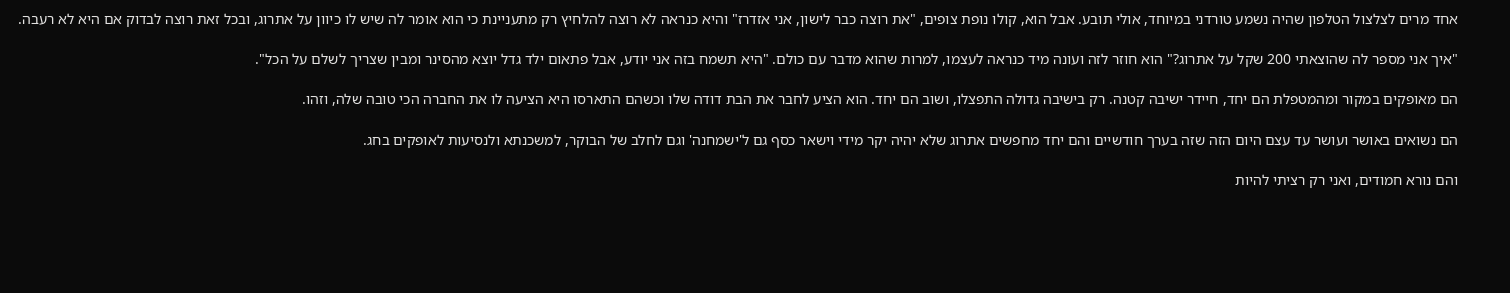אחד מרים לצלצול הטלפון שהיה נשמע טורדני במיוחד, אולי תובע. אבל הוא, קולו נופת צופים, "את רוצה כבר לישון, אני אזדרז" והיא כנראה לא רוצה להלחיץ רק מתעניינת כי הוא אומר לה שיש לו כיוון על אתרוג, ובכל זאת רוצה לבדוק אם היא לא רעבה.

"איך אני מספר לה שהוצאתי 200 שקל על אתרוג?" הוא חוזר לזה ועונה מיד כנראה לעצמו, למרות שהוא מדבר עם כולם. "היא תשמח בזה אני יודע, אבל פתאום ילד גדל יוצא מהסינר ומבין שצריך לשלם על הכל".

הם מאופקים במקור ומהמטפלת הם יחד, חיידר ישיבה קטנה. רק בישיבה גדולה התפצלו, ושוב הם יחד. הוא הציע לחבר את הבת דודה שלו וכשהם התארסו היא הציעה לו את החברה הכי טובה שלה, וזהו.

הם נשואים באושר ועושר עד עצם היום הזה שזה בערך חודשיים והם יחד מחפשים אתרוג שלא יהיה יקר מידי וישאר כסף גם ל'ישמחנה' וגם לחלב של הבוקר, למשכנתא ולנסיעות לאופקים בחג.

והם נורא חמודים, ואני רק רציתי להיות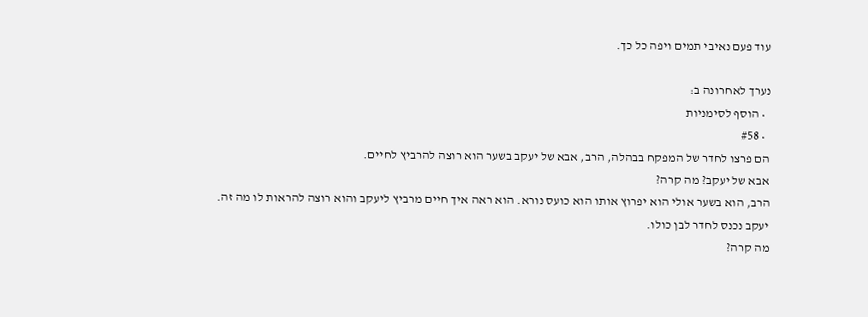עוד פעם נאיבי תמים ויפה כל כך.

נערך לאחרונה ב:
  • הוסף לסימניות
  • #58
הם פרצו לחדר של המפקח בבהלה, הרב, אבא של יעקב בשער הוא רוצה להרביץ לחיים.
אבא של יעקב? מה קרה?
הרב, הוא בשער אולי הוא יפרוץ אותו הוא כועס נורא. הוא ראה איך חיים מרביץ ליעקב והוא רוצה להראות לו מה זה.
יעקב נכנס לחדר לבן כולו.
מה קרה?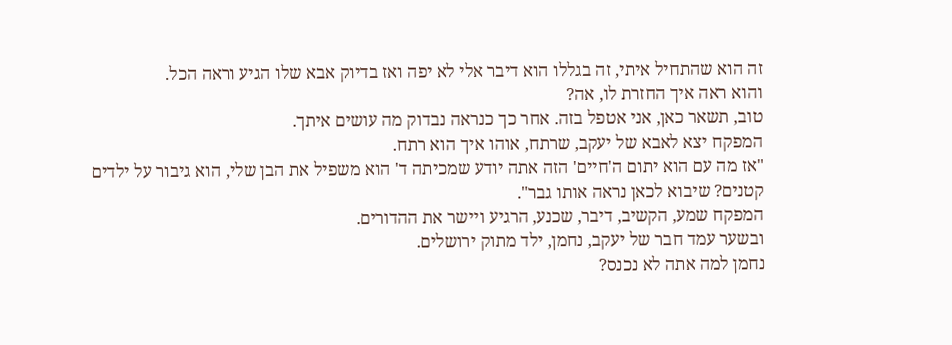זה הוא שהתחיל איתי, זה בגללו הוא דיבר אלי לא יפה ואז בדיוק אבא שלו הגיע וראה הכל.
והוא ראה איך החזרת לו, אה?
טוב, תשאר כאן, אני אטפל בזה. אחר כך כנראה נבדוק מה עושים איתך.
המפקח יצא לאבא של יעקב, שרתח, אוהו איך הוא רתח.
"אז מה עם הוא יתום ה'חיים' הזה אתה יודע שמכיתה ד' הוא משפיל את הבן שלי, הוא גיבור על ילדים קטנים? שיבוא לכאן נראה אותו גבר".
המפקח שמע, הקשיב, דיבר, שכנע, הרגיע ויישר את ההדורים.
ובשער עמד חבר של יעקב, נחמן, ילד מתוק ירושלים.
נחמן למה אתה לא נכנס?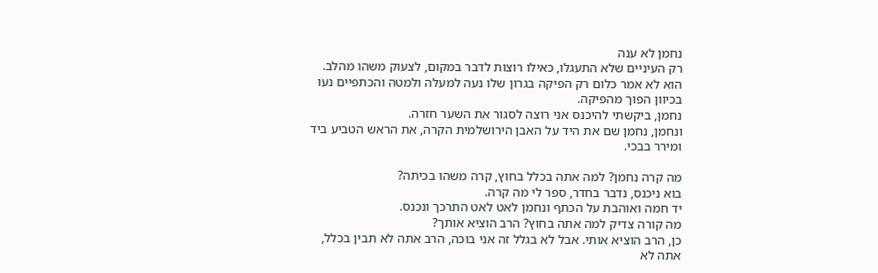נחמן לא ענה
רק העיניים שלא התעגלו, כאילו רוצות לדבר במקום, לצעוק משהו מהלב.
הוא לא אמר כלום רק הפיקה בגרון שלו נעה למעלה ולמטה והכתפיים נעו בכיוון הפוך מהפיקה.
נחמן, ביקשתי להיכנס אני רוצה לסגור את השער חזרה.
ונחמן, נחמן שם את היד על האבן הירושלמית הקרה, את הראש הטביע ביד ומירר בבכי.

מה קרה נחמן? למה אתה בכלל בחוץ, קרה משהו בכיתה?
בוא ניכנס, נדבר בחדר, ספר לי מה קרה.
יד חמה ואוהבת על הכתף ונחמן לאט לאט התרכך ונכנס.
מה קורה צדיק למה אתה בחוץ? הרב הוציא אותך?
כן, הרב הוציא אותי. אבל לא בגלל זה אני בוכה, הרב אתה לא תבין בכלל, אתה לא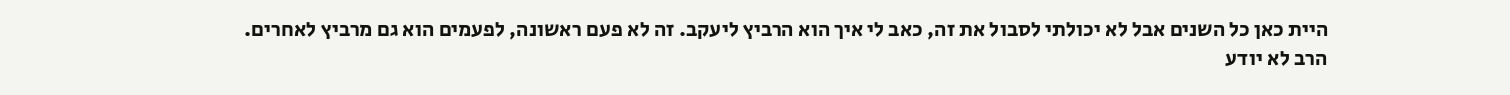היית כאן כל השנים אבל לא יכולתי לסבול את זה, כאב לי איך הוא הרביץ ליעקב. זה לא פעם ראשונה, לפעמים הוא גם מרביץ לאחרים.
הרב לא יודע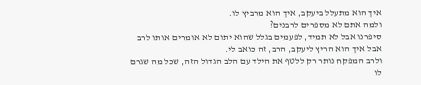איך הוא מתעלל ביעקב, איך הוא מרביץ לו.
ולמה אתם לא מספרים לרבנים?
סיפרנו אבל לא תמיד, לפעמים בגלל שהוא יתום לא אומרים אותו לרב
אבל איך הוא הריץ ליעקב, הרב, זה כואב לי.
ולרב המפקח נותר רק ללטף את הילד עם הלב הגדול הזה, שכל מה שגרם לו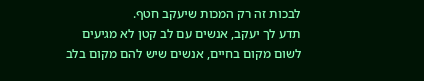לבכות זה רק המכות שיעקב חטף.
תדע לך יעקב, אנשים עם לב קטן לא מגיעים לשום מקום בחיים, אנשים שיש להם מקום בלב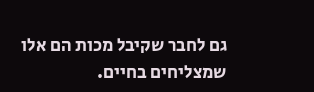גם לחבר שקיבל מכות הם אלו שמצליחים בחיים.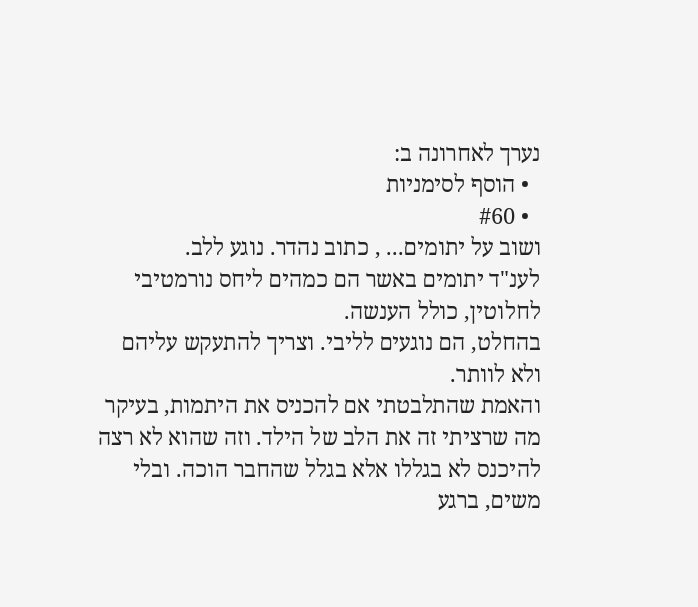נערך לאחרונה ב:
  • הוסף לסימניות
  • #60
ושוב על יתומים... , כתוב נהדר. נוגע ללב.
לענ"ד יתומים באשר הם כמהים ליחס נורמטיבי לחלוטין, כולל הענשה.
בהחלט, הם נוגעים לליבי. וצריך להתעקש עליהם ולא לוותר.
והאמת שהתלבטתי אם להכניס את היתמות, בעיקר מה שרציתי זה את הלב של הילד. וזה שהוא לא רצה להיכנס לא בגללו אלא בגלל שהחבר הוכה. ובלי משים, ברגע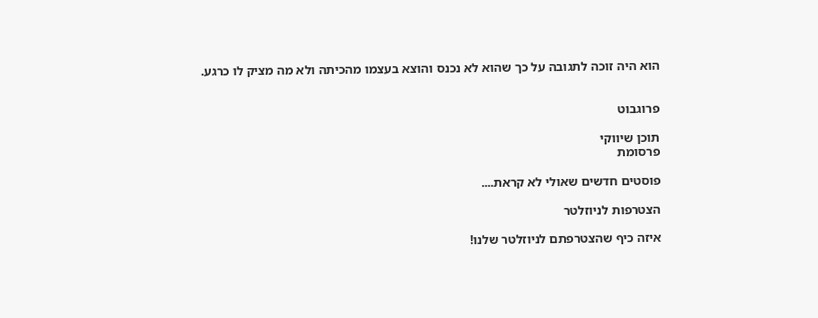הוא היה זוכה לתגובה על כך שהוא לא נכנס והוצא בעצמו מהכיתה ולא מה מציק לו כרגע.


פרוגבוט

תוכן שיווקי
פרסומת

פוסטים חדשים שאולי לא קראת....

הצטרפות לניוזלטר

איזה כיף שהצטרפתם לניוזלטר שלנו!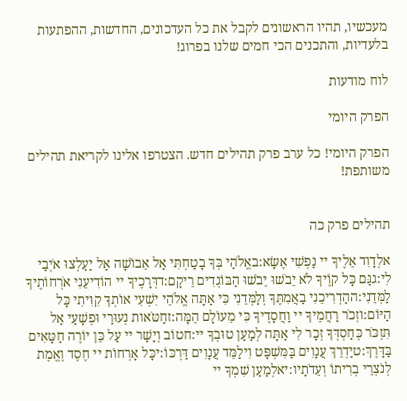מעכשיו, תהיו הראשונים לקבל את כל העדכונים, החדשות, ההפתעות בלעדיות, והתכנים הכי חמים שלנו בפרוג!

לוח מודעות

הפרק היומי

הפרק היומי! כל ערב פרק תהילים חדש. הצטרפו אלינו לקריאת תהילים משותפת!


תהילים פרק כה

אלְדָוִד אֵלֶיךָ יי נַפְשִׁי אֶשָּׂא:באֱלֹהַי בְּךָ בָטַחְתִּי אַל אֵבוֹשָׁה אַל יַעַלְצוּ אֹיְבַי לִי:גגַּם כָּל קוֶֹיךָ לֹא יֵבֹשׁוּ יֵבֹשׁוּ הַבּוֹגְדִים רֵיקָם:דדְּרָכֶיךָ יי הוֹדִיעֵנִי אֹרְחוֹתֶיךָ לַמְּדֵנִי:ההַדְרִיכֵנִי בַאֲמִתֶּךָ וְלַמְּדֵנִי כִּי אַתָּה אֱלֹהֵי יִשְׁעִי אוֹתְךָ קִוִּיתִי כָּל הַיּוֹם:וזְכֹר רַחֲמֶיךָ יי וַחֲסָדֶיךָ כִּי מֵעוֹלָם הֵמָּה:זחַטֹּאות נְעוּרַי וּפְשָׁעַי אַל תִּזְכֹּר כְּחַסְדְּךָ זְכָר לִי אַתָּה לְמַעַן טוּבְךָ יי:חטוֹב וְיָשָׁר יי עַל כֵּן יוֹרֶה חַטָּאִים בַּדָּרֶךְ:טיַדְרֵךְ עֲנָוִים בַּמִּשְׁפָּט וִילַמֵּד עֲנָוִים דַּרְכּוֹ:יכָּל אָרְחוֹת יי חֶסֶד וֶאֱמֶת לְנֹצְרֵי בְרִיתוֹ וְעֵדֹתָיו:יאלְמַעַן שִׁמְךָ יי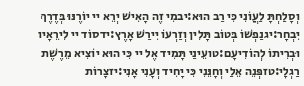וְסָלַחְתָּ לַעֲוֹנִי כִּי רַב הוּא:יבמִי זֶה הָאִישׁ יְרֵא יי יוֹרֶנּוּ בְּדֶרֶךְ יִבְחָר:יגנַפְשׁוֹ בְּטוֹב תָּלִין וְזַרְעוֹ יִירַשׁ אָרֶץ:ידסוֹד יי לִירֵאָיו וּבְרִיתוֹ לְהוֹדִיעָם:טועֵינַי תָּמִיד אֶל יי כִּי הוּא יוֹצִיא מֵרֶשֶׁת רַגְלָי:טזפְּנֵה אֵלַי וְחָנֵּנִי כִּי יָחִיד וְעָנִי אָנִי:יזצָרוֹת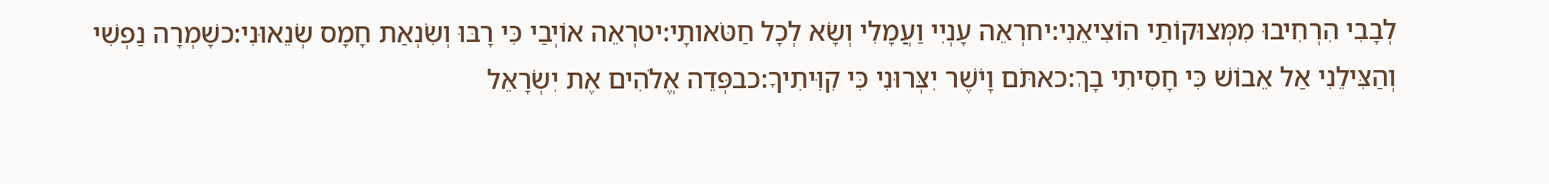לְבָבִי הִרְחִיבוּ מִמְּצוּקוֹתַי הוֹצִיאֵנִי:יחרְאֵה עָנְיִי וַעֲמָלִי וְשָׂא לְכָל חַטֹּאותָי:יטרְאֵה אוֹיְבַי כִּי רָבּוּ וְשִׂנְאַת חָמָס שְׂנֵאוּנִי:כשָׁמְרָה נַפְשִׁי וְהַצִּילֵנִי אַל אֵבוֹשׁ כִּי חָסִיתִי בָךְ:כאתֹּם וָיֹשֶׁר יִצְּרוּנִי כִּי קִוִּיתִיךָ:כבפְּדֵה אֱלֹהִים אֶת יִשְׂרָאֵל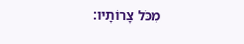מִכֹּל צָרוֹתָיו: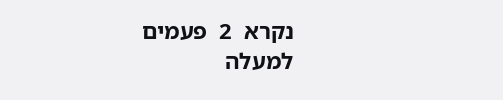נקרא  2  פעמים
למעלה